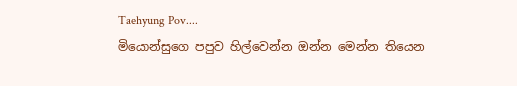Taehyung Pov....
මියොන්සුගෙ පපුව හිල්වෙන්න ඔන්න මෙන්න තියෙන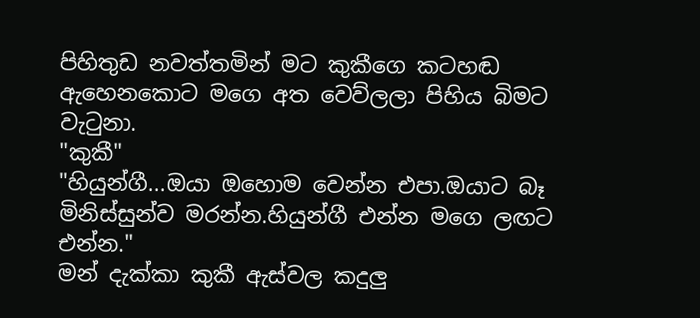පිහිතුඩ නවත්තමින් මට කුකීගෙ කටහඬ ඇහෙනකොට මගෙ අත වෙව්ලලා පිහිය බිමට වැටුනා.
"කුකී"
"හියුන්ගී...ඔයා ඔහොම වෙන්න එපා.ඔයාට බෑ මිනිස්සුන්ව මරන්න.හියුන්ගී එන්න මගෙ ලඟට එන්න."
මන් දැක්කා කුකී ඇස්වල කදුලු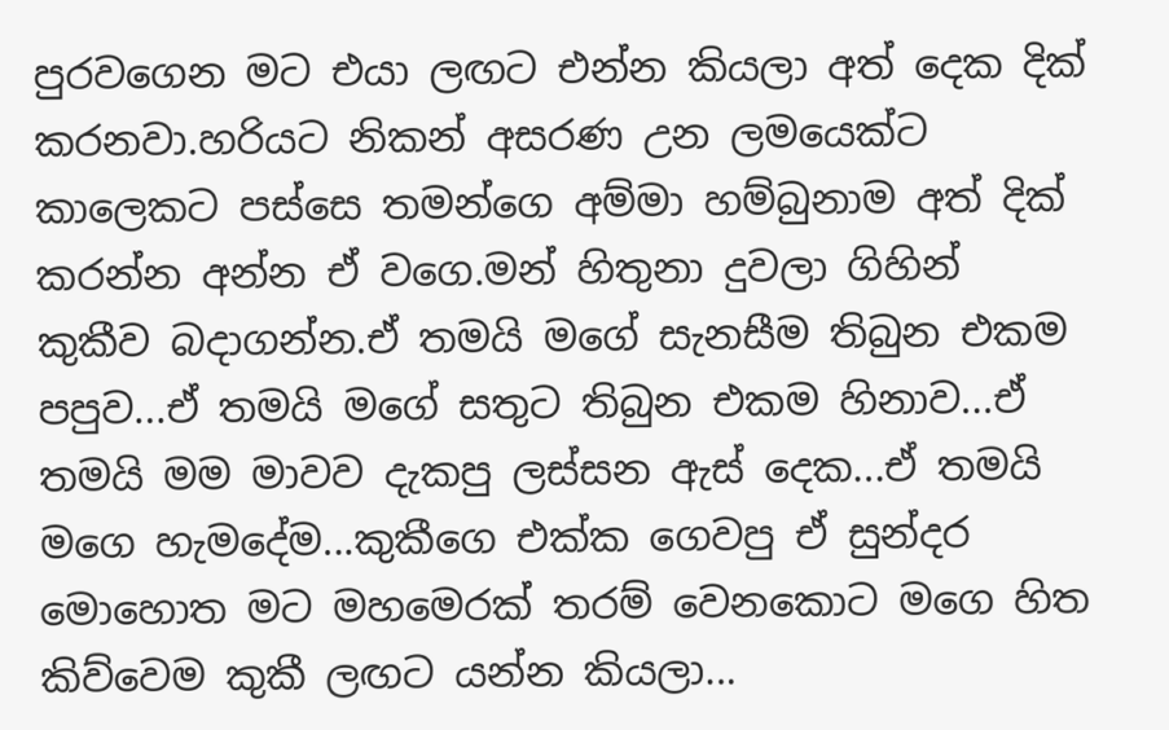පුරවගෙන මට එයා ලඟට එන්න කියලා අත් දෙක දික් කරනවා.හරියට නිකන් අසරණ උන ලමයෙක්ට කාලෙකට පස්සෙ තමන්ගෙ අම්මා හම්බුනාම අත් දික් කරන්න අන්න ඒ වගෙ.මන් හිතුනා දුවලා ගිහින් කුකීව බදාගන්න.ඒ තමයි මගේ සැනසීම තිබුන එකම පපුව...ඒ තමයි මගේ සතුට තිබුන එකම හිනාව...ඒ තමයි මම මාවව දැකපු ලස්සන ඇස් දෙක...ඒ තමයි මගෙ හැමදේම...කුකීගෙ එක්ක ගෙවපු ඒ සුන්දර මොහොත මට මහමෙරක් තරම් වෙනකොට මගෙ හිත කිව්වෙම කුකී ලඟට යන්න කියලා...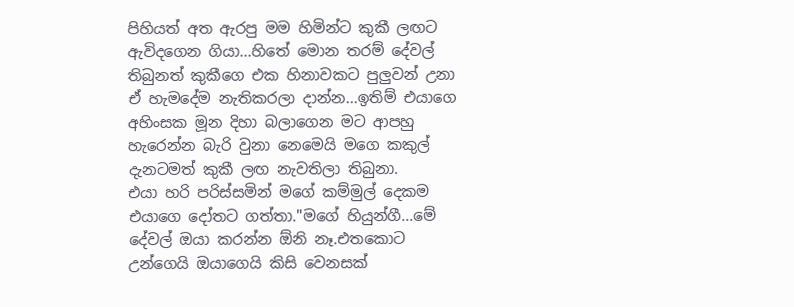පිහියත් අත ඇරපු මම හිමින්ට කුකී ලඟට ඇවිදගෙන ගියා...හිතේ මොන තරම් දේවල් තිබුනත් කුකීගෙ එක හිනාවකට පුලුවන් උනා ඒ හැමදේම නැතිකරලා දාන්න...ඉතිම් එයාගෙ අහිංසක මූන දිහා බලාගෙන මට ආපහු හැරෙන්න බැරි වුනා නෙමෙයි මගෙ කකුල් දැනටමත් කුකී ලඟ නැවතිලා තිබුනා.
එයා හරි පරිස්සමින් මගේ කම්මුල් දෙකම එයාගෙ දෝතට ගත්තා."මගේ හියුන්ගී...මේ දේවල් ඔයා කරන්න ඕනි නෑ.එතකොට උන්ගෙයි ඔයාගෙයි කිසි වෙනසක්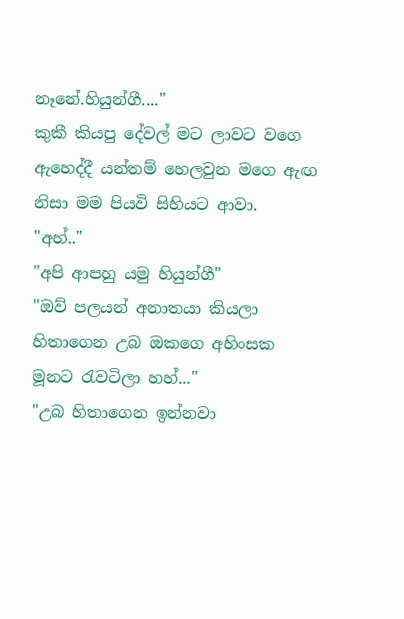නෑනේ.හියුන්ගී...."
කුකී කියපු දේවල් මට ලාවට වගෙ ඇහෙද්දී යන්තම් හෙලවුන මගෙ ඇඟ නිසා මම පියවි සිහියට ආවා.
"අහ්.."
"අපි ආපහු යමු හියුන්ගී"
"ඔව් පලයන් අනාතයා කියලා හිතාගෙන උබ ඔකගෙ අහිංසක මූනට රැවටිලා හහ්..."
"උබ හිතාගෙන ඉන්නවා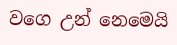වගෙ උන් නෙමෙයි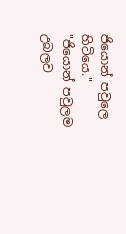ජියොන් පවුලෙ හිටියෙ."
"ජියොන් පවුලම උබලව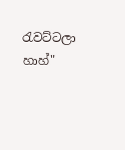රැවට්ටලා හාහ්"